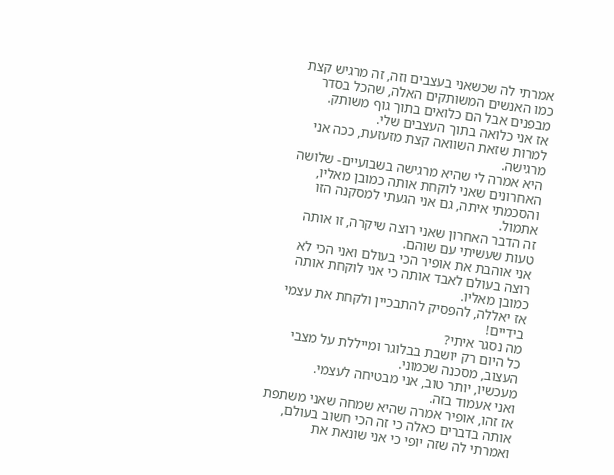אמרתי לה שכשאני בעצבים וזה, זה מרגיש קצת כמו האנשים המשותקים האלה, שהכל בסדר מבפנים אבל הם כלואים בתוך גוף משותק.
אז אני כלואה בתוך העצבים שלי.
למרות שזאת השוואה קצת מזעזעת, ככה אני מרגישה.
היא אמרה לי שהיא מרגישה בשבועיים- שלושה האחרונים שאני לוקחת אותה כמובן מאליו, והסכמתי איתה, גם אני הגעתי למסקנה הזו אתמול.
זה הדבר האחרון שאני רוצה שיקרה, זו אותה טעות שעשיתי עם שוהם.
אני אוהבת את אופיר הכי בעולם ואני הכי לא רוצה בעולם לאבד אותה כי אני לוקחת אותה כמובן מאליו.
אז יאללה, להפסיק להתבכיין ולקחת את עצמי בידיים!
מה נסגר איתי?
כל היום רק יושבת בבלוגר ומייללת על מצבי העצוב, מסכנה שכמוני.
מעכשיו, יותר טוב, אני מבטיחה לעצמי.
ואני אעמוד בזה.
אז זהו, אופיר אמרה שהיא שמחה שאני משתפת אותה בדברים כאלה כי זה הכי חשוב בעולם,
ואמרתי לה שזה יופי כי אני שונאת את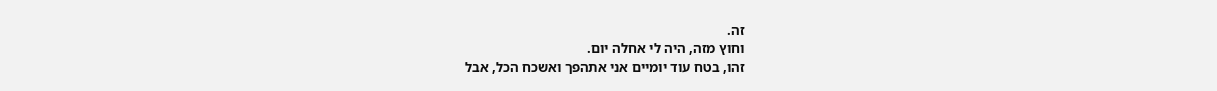זה.
וחוץ מזה, היה לי אחלה יום.
זהו, בטח עוד יומיים אני אתהפך ואשכח הכל, אבל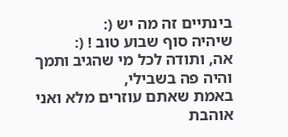בינתיים זה מה יש (:
שיהיה סוף שבוע טוב ! (:
אה, ותודה לכל מי שהגיב ותמך והיה פה בשבילי,
באמת שאתם עוזרים מלא ואני אוהבת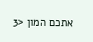אתכם המון <3